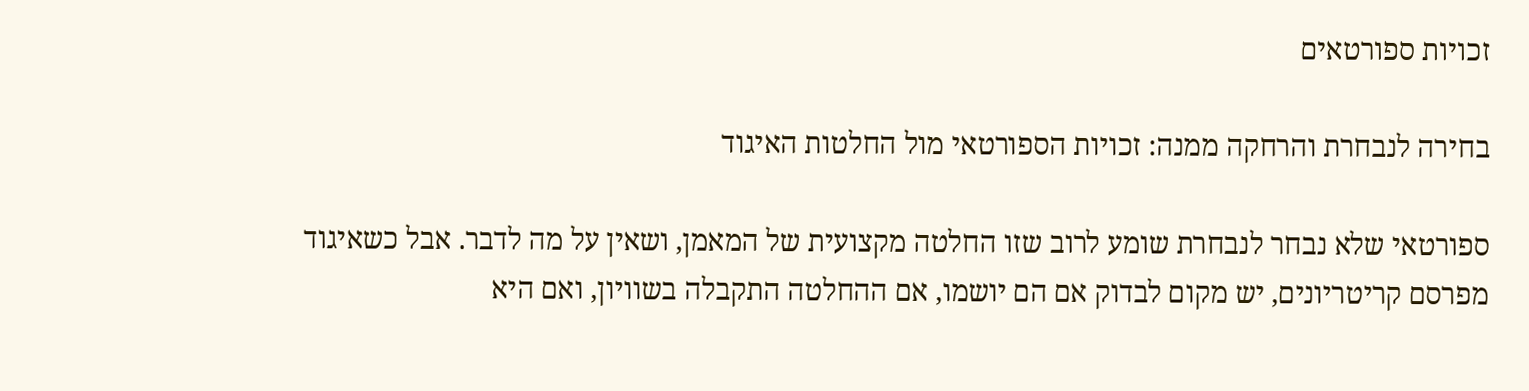זכויות ספורטאים

בחירה לנבחרת והרחקה ממנה: זכויות הספורטאי מול החלטות האיגוד

ספורטאי שלא נבחר לנבחרת שומע לרוב שזו החלטה מקצועית של המאמן, ושאין על מה לדבר. אבל כשאיגוד מפרסם קריטריונים, יש מקום לבדוק אם הם יושמו, אם ההחלטה התקבלה בשוויון, ואם היא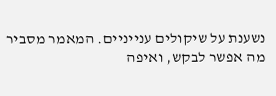נשענת על שיקולים ענייניים. המאמר מסביר מה אפשר לבקש, ואיפה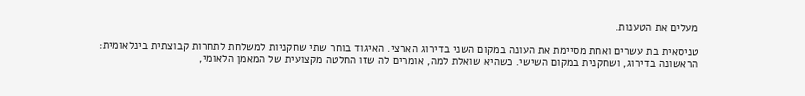מעלים את הטענות.

טניסאית בת עשרים ואחת מסיימת את העונה במקום השני בדירוג הארצי. האיגוד בוחר שתי שחקניות למשלחת לתחרות קבוצתית בינלאומית: הראשונה בדירוג, ושחקנית במקום השישי. כשהיא שואלת למה, אומרים לה שזו החלטה מקצועית של המאמן הלאומי,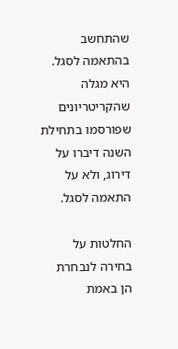שהתחשב בהתאמה לסגל. היא מגלה שהקריטריונים שפורסמו בתחילת השנה דיברו על דירוג, ולא על התאמה לסגל.

החלטות על בחירה לנבחרת הן באמת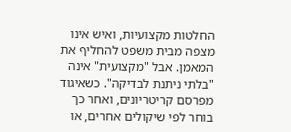החלטות מקצועיות, ואיש אינו מצפה מבית משפט להחליף את המאמן. אבל "מקצועית" אינה "בלתי ניתנת לבדיקה". כשאיגוד מפרסם קריטריונים, ואחר כך בוחר לפי שיקולים אחרים, או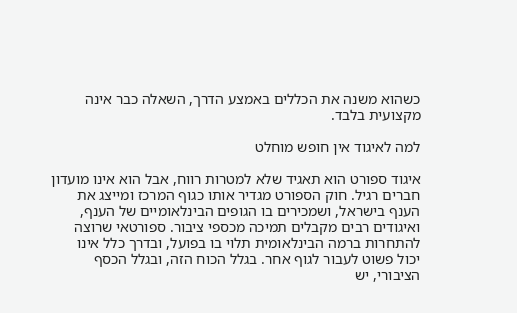כשהוא משנה את הכללים באמצע הדרך, השאלה כבר אינה מקצועית בלבד.

למה לאיגוד אין חופש מוחלט

איגוד ספורט הוא תאגיד שלא למטרות רווח, אבל הוא אינו מועדון חברים רגיל. חוק הספורט מגדיר אותו כגוף המרכז ומייצג את הענף בישראל, ושמכירים בו הגופים הבינלאומיים של הענף, ואיגודים רבים מקבלים תמיכה מכספי ציבור. ספורטאי שרוצה להתחרות ברמה הבינלאומית תלוי בו בפועל, ובדרך כלל אינו יכול פשוט לעבור לגוף אחר. בגלל הכוח הזה, ובגלל הכסף הציבורי, יש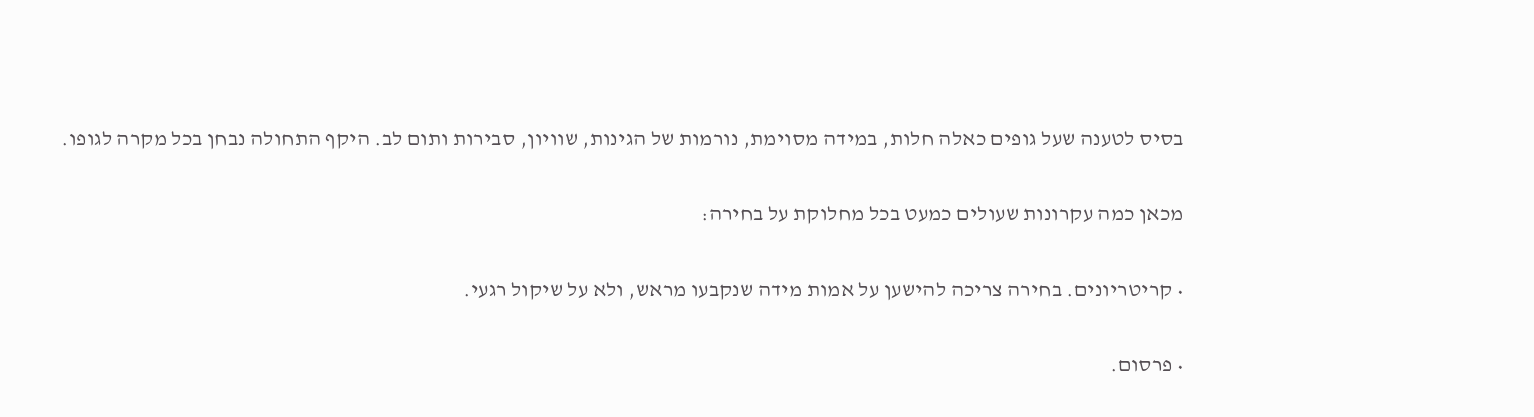בסיס לטענה שעל גופים כאלה חלות, במידה מסוימת, נורמות של הגינות, שוויון, סבירות ותום לב. היקף התחולה נבחן בכל מקרה לגופו.

מכאן כמה עקרונות שעולים כמעט בכל מחלוקת על בחירה:

• קריטריונים. בחירה צריכה להישען על אמות מידה שנקבעו מראש, ולא על שיקול רגעי.

• פרסום.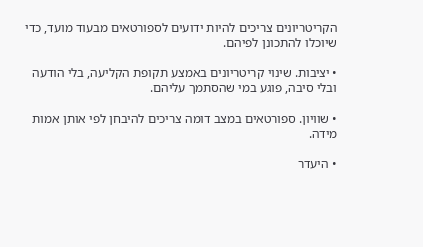הקריטריונים צריכים להיות ידועים לספורטאים מבעוד מועד, כדי שיוכלו להתכונן לפיהם.

• יציבות. שינוי קריטריונים באמצע תקופת הקליעה, בלי הודעה ובלי סיבה, פוגע במי שהסתמך עליהם.

• שוויון. ספורטאים במצב דומה צריכים להיבחן לפי אותן אמות מידה.

• היעדר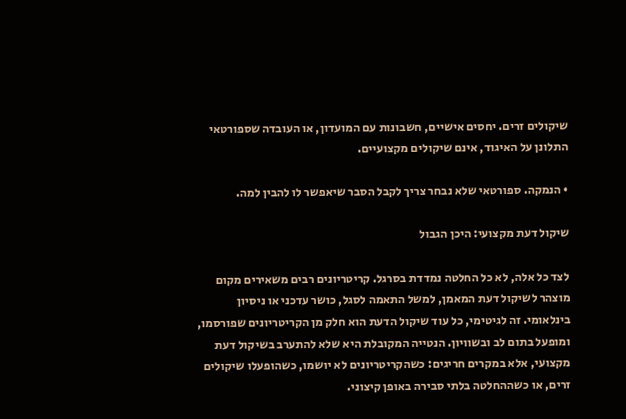שיקולים זרים. יחסים אישיים, חשבונות עם המועדון, או העובדה שספורטאי התלונן על האיגוד, אינם שיקולים מקצועיים.

• הנמקה. ספורטאי שלא נבחר צריך לקבל הסבר שיאפשר לו להבין למה.

שיקול דעת מקצועי: היכן הגבול

לצד כל אלה, לא כל החלטה נמדדת בסרגל. קריטריונים רבים משאירים מקום מוצהר לשיקול דעת המאמן, למשל התאמה לסגל, כושר עדכני או ניסיון בינלאומי. זה לגיטימי, כל עוד שיקול הדעת הוא חלק מן הקריטריונים שפורסמו, ומופעל בתום לב ובשוויון. הנטייה המקובלת היא שלא להתערב בשיקול דעת מקצועי, אלא במקרים חריגים: כשהקריטריונים לא יושמו, כשהופעלו שיקולים זרים, או כשההחלטה בלתי סבירה באופן קיצוני.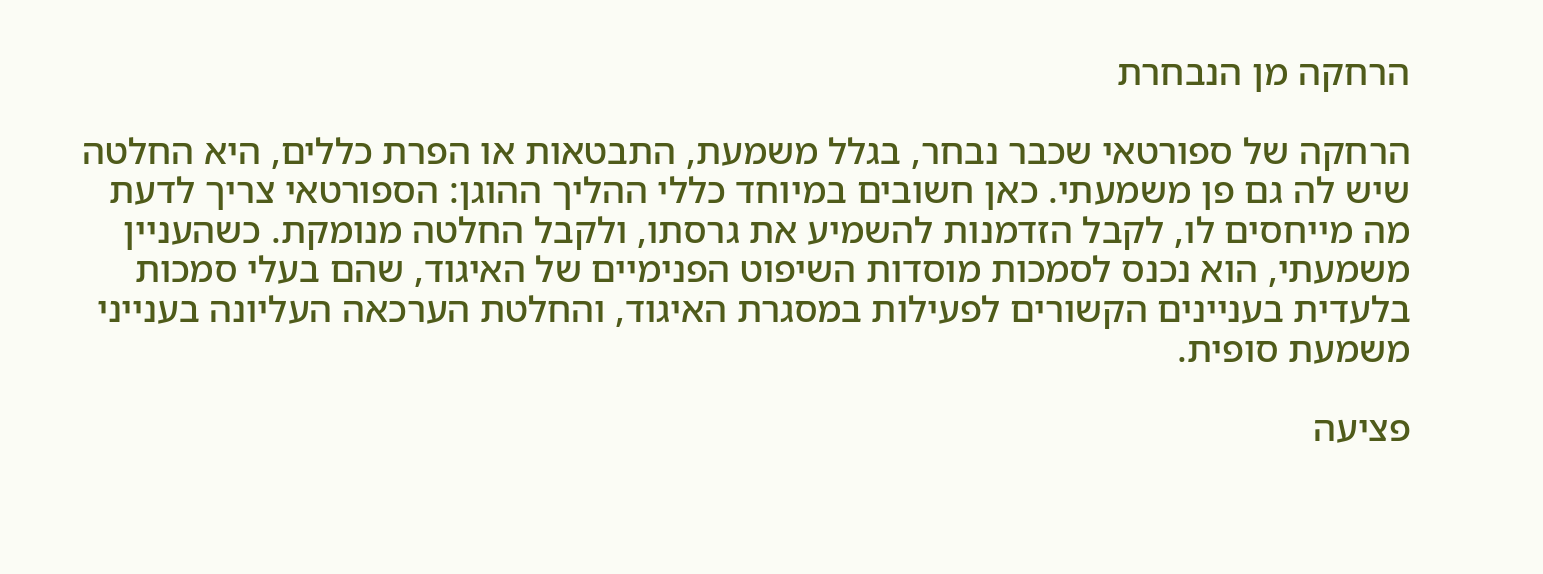הרחקה מן הנבחרת

הרחקה של ספורטאי שכבר נבחר, בגלל משמעת, התבטאות או הפרת כללים, היא החלטה שיש לה גם פן משמעתי. כאן חשובים במיוחד כללי ההליך ההוגן: הספורטאי צריך לדעת מה מייחסים לו, לקבל הזדמנות להשמיע את גרסתו, ולקבל החלטה מנומקת. כשהעניין משמעתי, הוא נכנס לסמכות מוסדות השיפוט הפנימיים של האיגוד, שהם בעלי סמכות בלעדית בעניינים הקשורים לפעילות במסגרת האיגוד, והחלטת הערכאה העליונה בענייני משמעת סופית.

פציעה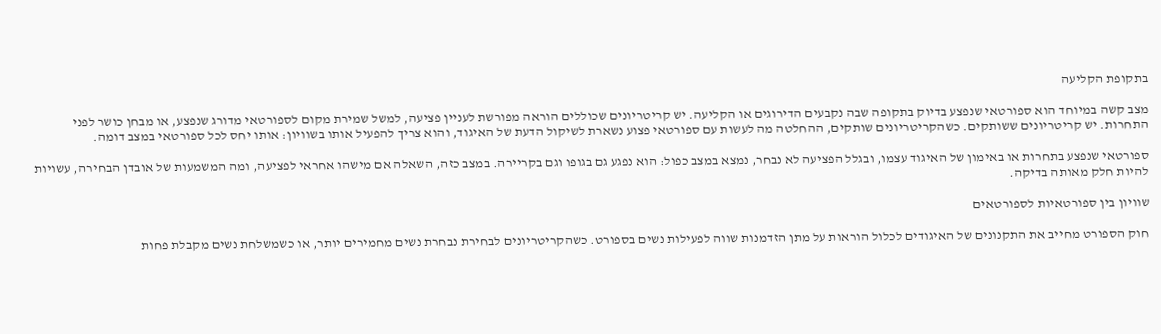בתקופת הקליעה

מצב קשה במיוחד הוא ספורטאי שנפצע בדיוק בתקופה שבה נקבעים הדירוגים או הקליעה. יש קריטריונים שכוללים הוראה מפורשת לעניין פציעה, למשל שמירת מקום לספורטאי מדורג שנפצע, או מבחן כושר לפני התחרות. יש קריטריונים ששותקים. כשהקריטריונים שותקים, ההחלטה מה לעשות עם ספורטאי פצוע נשארת לשיקול הדעת של האיגוד, והוא צריך להפעיל אותו בשוויון: אותו יחס לכל ספורטאי במצב דומה.

ספורטאי שנפצע בתחרות או באימון של האיגוד עצמו, ובגלל הפציעה לא נבחר, נמצא במצב כפול: הוא נפגע גם בגופו וגם בקריירה. במצב כזה, השאלה אם מישהו אחראי לפציעה, ומה המשמעות של אובדן הבחירה, עשויות להיות חלק מאותה בדיקה.

שוויון בין ספורטאיות לספורטאים

חוק הספורט מחייב את התקנונים של האיגודים לכלול הוראות על מתן הזדמנות שווה לפעילות נשים בספורט. כשהקריטריונים לבחירת נבחרת נשים מחמירים יותר, או כשמשלחת נשים מקבלת פחות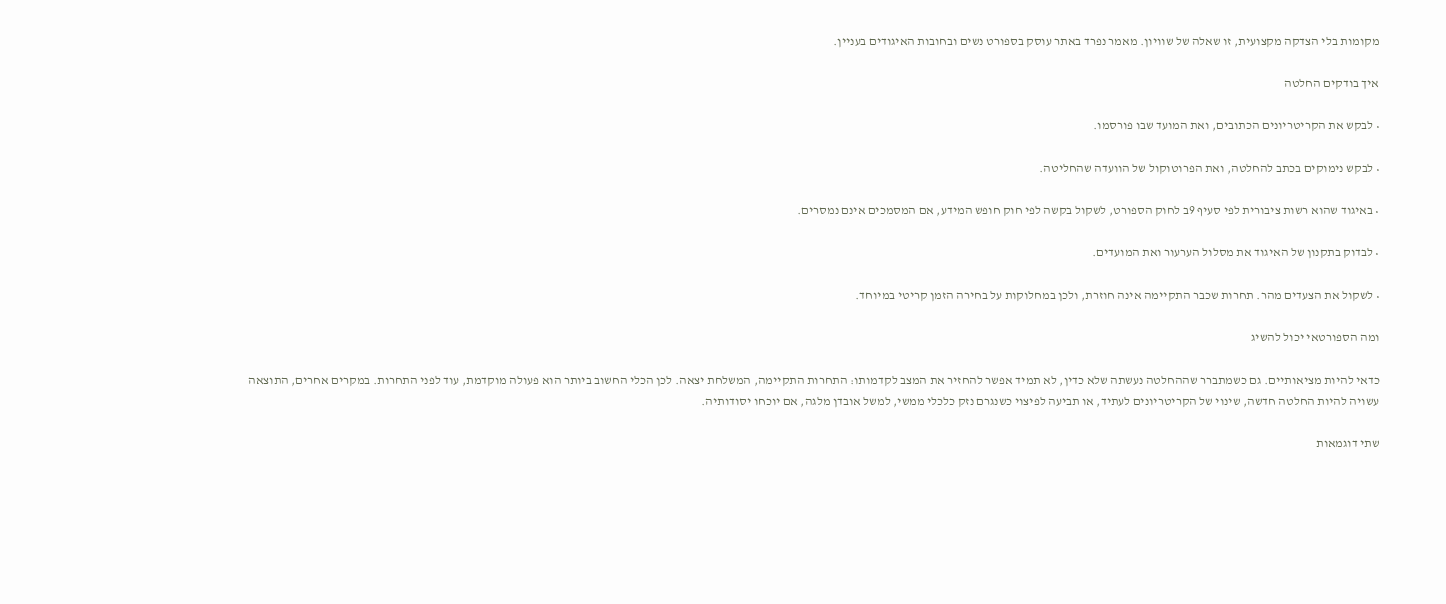מקומות בלי הצדקה מקצועית, זו שאלה של שוויון. מאמר נפרד באתר עוסק בספורט נשים ובחובות האיגודים בעניין.

איך בודקים החלטה

• לבקש את הקריטריונים הכתובים, ואת המועד שבו פורסמו.

• לבקש נימוקים בכתב להחלטה, ואת הפרוטוקול של הוועדה שהחליטה.

• באיגוד שהוא רשות ציבורית לפי סעיף 9ב לחוק הספורט, לשקול בקשה לפי חוק חופש המידע, אם המסמכים אינם נמסרים.

• לבדוק בתקנון של האיגוד את מסלול הערעור ואת המועדים.

• לשקול את הצעדים מהר. תחרות שכבר התקיימה אינה חוזרת, ולכן במחלוקות על בחירה הזמן קריטי במיוחד.

ומה הספורטאי יכול להשיג

כדאי להיות מציאותיים. גם כשמתברר שההחלטה נעשתה שלא כדין, לא תמיד אפשר להחזיר את המצב לקדמותו: התחרות התקיימה, המשלחת יצאה. לכן הכלי החשוב ביותר הוא פעולה מוקדמת, עוד לפני התחרות. במקרים אחרים, התוצאה עשויה להיות החלטה חדשה, שינוי של הקריטריונים לעתיד, או תביעה לפיצוי כשנגרם נזק כלכלי ממשי, למשל אובדן מלגה, אם יוכחו יסודותיה.

שתי דוגמאות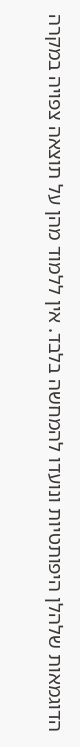הדוגמאות שלהלן היפותטיות ונועדו להמחשה בלבד. אין ללמוד מהן על תוצאה צפויה במקרה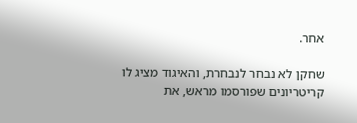אחר.

שחקן לא נבחר לנבחרת, והאיגוד מציג לו קריטריונים שפורסמו מראש, את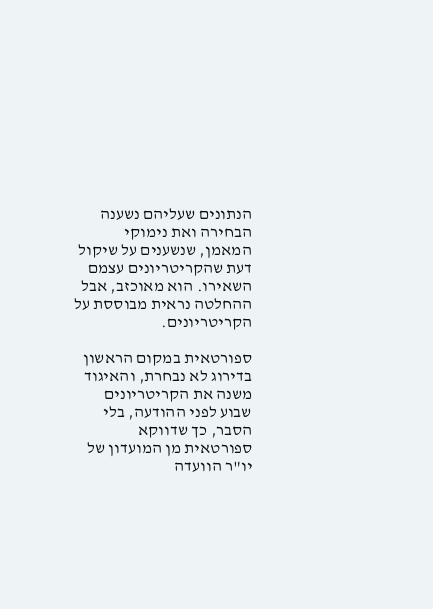הנתונים שעליהם נשענה הבחירה ואת נימוקי המאמן, שנשענים על שיקול דעת שהקריטריונים עצמם השאירו. הוא מאוכזב, אבל ההחלטה נראית מבוססת על הקריטריונים.

ספורטאית במקום הראשון בדירוג לא נבחרת, והאיגוד משנה את הקריטריונים שבוע לפני ההודעה, בלי הסבר, כך שדווקא ספורטאית מן המועדון של יו"ר הוועדה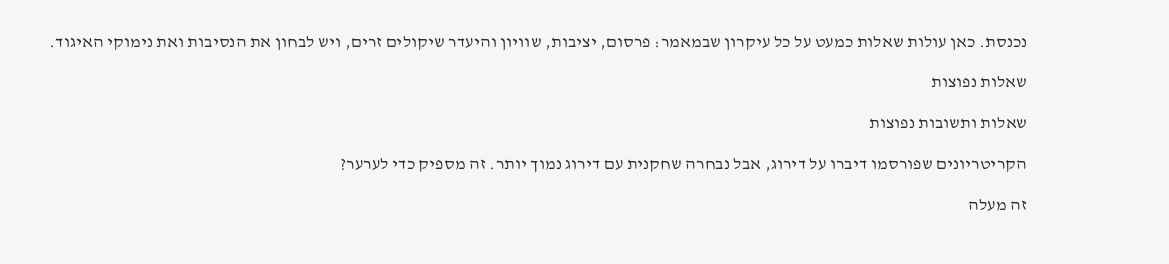נכנסת. כאן עולות שאלות כמעט על כל עיקרון שבמאמר: פרסום, יציבות, שוויון והיעדר שיקולים זרים, ויש לבחון את הנסיבות ואת נימוקי האיגוד.

שאלות נפוצות

שאלות ותשובות נפוצות

הקריטריונים שפורסמו דיברו על דירוג, אבל נבחרה שחקנית עם דירוג נמוך יותר. זה מספיק כדי לערער?

זה מעלה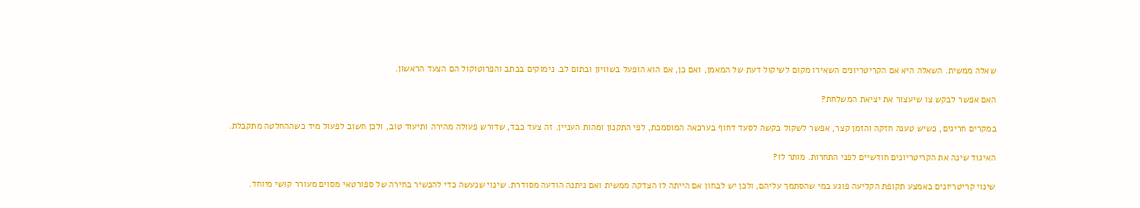שאלה ממשית. השאלה היא אם הקריטריונים השאירו מקום לשיקול דעת של המאמן, ואם כן, אם הוא הופעל בשוויון ובתום לב. נימוקים בכתב והפרוטוקול הם הצעד הראשון.

האם אפשר לבקש צו שיעצור את יציאת המשלחת?

במקרים חריגים, כשיש טענה חזקה והזמן קצר, אפשר לשקול בקשה לסעד דחוף בערכאה המוסמכת, לפי התקנון ומהות העניין. זה צעד כבד, שדורש פעולה מהירה ותיעוד טוב, ולכן חשוב לפעול מיד כשההחלטה מתקבלת.

האיגוד שינה את הקריטריונים חודשיים לפני התחרות. מותר לו?

שינוי קריטריונים באמצע תקופת הקליעה פוגע במי שהסתמך עליהם, ולכן יש לבחון אם הייתה לו הצדקה ממשית ואם ניתנה הודעה מסודרת. שינוי שנעשה כדי להכשיר בחירה של ספורטאי מסוים מעורר קושי מיוחד.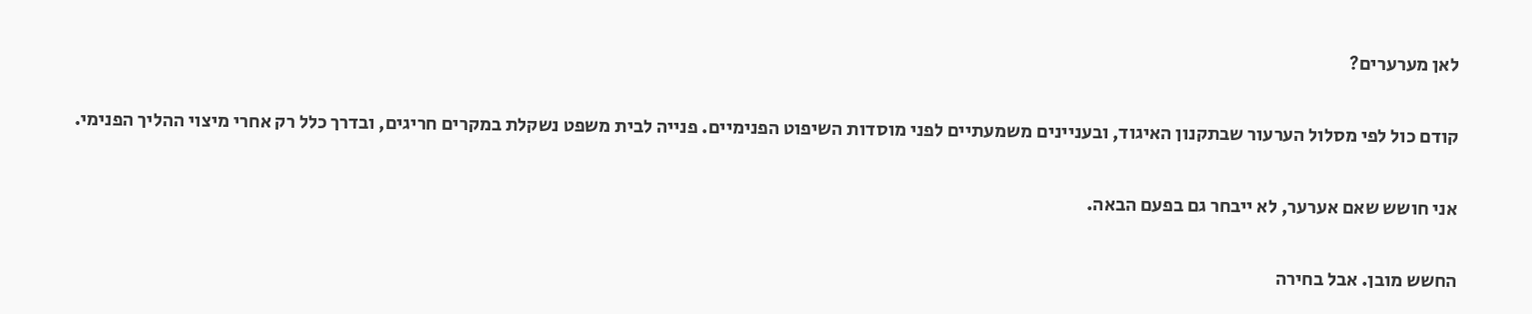לאן מערערים?

קודם כול לפי מסלול הערעור שבתקנון האיגוד, ובעניינים משמעתיים לפני מוסדות השיפוט הפנימיים. פנייה לבית משפט נשקלת במקרים חריגים, ובדרך כלל רק אחרי מיצוי ההליך הפנימי.

אני חושש שאם אערער, לא ייבחר גם בפעם הבאה.

החשש מובן. אבל בחירה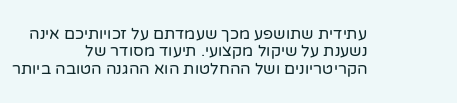עתידית שתושפע מכך שעמדתם על זכויותיכם אינה נשענת על שיקול מקצועי. תיעוד מסודר של הקריטריונים ושל ההחלטות הוא ההגנה הטובה ביותר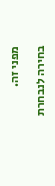מפני זה.

בחירה לנבחרת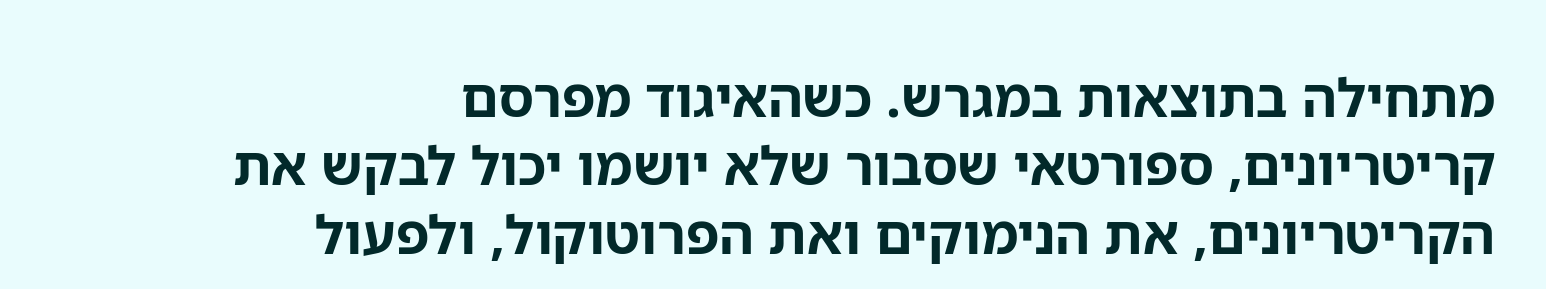מתחילה בתוצאות במגרש. כשהאיגוד מפרסם קריטריונים, ספורטאי שסבור שלא יושמו יכול לבקש את הקריטריונים, את הנימוקים ואת הפרוטוקול, ולפעול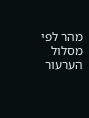מהר לפי מסלול הערעור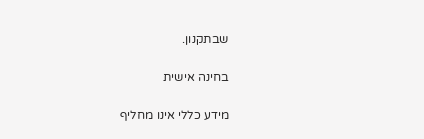שבתקנון.

בחינה אישית

מידע כללי אינו מחליף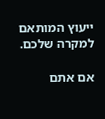ייעוץ המותאם למקרה שלכם.

אם אתם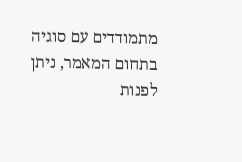מתמודדים עם סוגיה בתחום המאמר, ניתן לפנות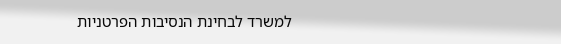למשרד לבחינת הנסיבות הפרטניות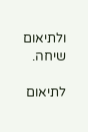ולתיאום שיחה.

לתיאום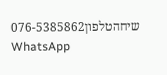שיחהטלפון076-5385862
WhatsApp